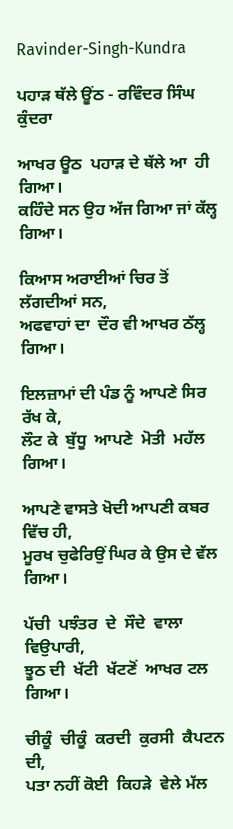Ravinder-Singh-Kundra

ਪਹਾੜ ਥੱਲੇ ਊਂਠ - ਰਵਿੰਦਰ ਸਿੰਘ ਕੁੰਦਰਾ

ਆਖਰ ਊਠ  ਪਹਾੜ ਦੇ ਥੱਲੇ ਆ  ਹੀ ਗਿਆ।
ਕਹਿੰਦੇ ਸਨ ਉਹ ਅੱਜ ਗਿਆ ਜਾਂ ਕੱਲ੍ਹ ਗਿਆ।

ਕਿਆਸ ਅਰਾਈਆਂ ਚਿਰ ਤੋਂ ਲੱਗਦੀਆਂ ਸਨ,
ਅਫਵਾਹਾਂ ਦਾ  ਦੌਰ ਵੀ ਆਖਰ ਠੱਲ੍ਹ ਗਿਆ।

ਇਲਜ਼ਾਮਾਂ ਦੀ ਪੰਡ ਨੂੰ ਆਪਣੇ ਸਿਰ ਰੱਖ ਕੇ,
ਲੌਟ ਕੇ  ਬੁੱਧੂ  ਆਪਣੇ  ਮੋਤੀ  ਮਹੱਲ ਗਿਆ।

ਆਪਣੇ ਵਾਸਤੇ ਖੋਦੀ ਆਪਣੀ ਕਬਰ ਵਿੱਚ ਹੀ,
ਮੂਰਖ ਚੁਫੇਰਿਉਂ ਘਿਰ ਕੇ ਉਸ ਦੇ ਵੱਲ ਗਿਆ।

ਪੱਚੀ  ਪਝੰਤਰ  ਦੇ  ਸੌਦੇ  ਵਾਲਾ  ਵਿਉਪਾਰੀ,
ਝੂਠ ਦੀ  ਖੱਟੀ  ਖੱਟਣੋਂ  ਆਖਰ ਟਲ ਗਿਆ।

ਚੀਕੂੰ  ਚੀਕੂੰ  ਕਰਦੀ  ਕੁਰਸੀ  ਕੈਪਟਨ  ਦੀ,
ਪਤਾ ਨਹੀਂ ਕੋਈ  ਕਿਹੜੇ  ਵੇਲੇ ਮੱਲ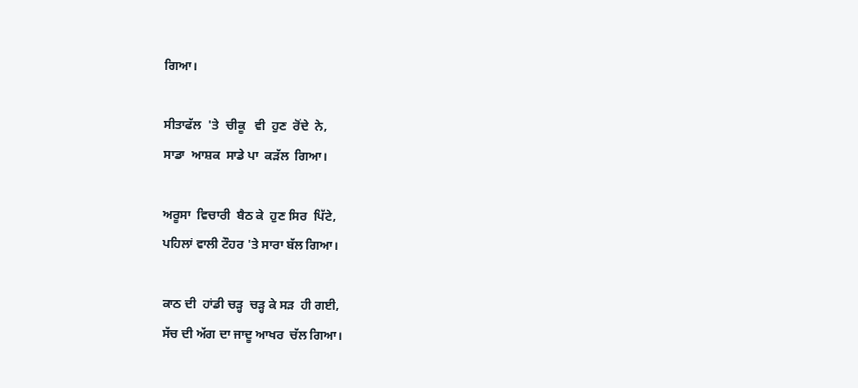ਗਿਆ।

ਸੀਤਾਫੱਲ  'ਤੇ  ਚੀਕੂ   ਵੀ  ਹੁਣ  ਰੋਂਦੇ  ਨੇ,
ਸਾਡਾ  ਆਸ਼ਕ  ਸਾਡੇ ਪਾ  ਕੜੱਲ  ਗਿਆ।

ਅਰੂਸਾ  ਵਿਚਾਰੀ  ਬੈਠ ਕੇ  ਹੁਣ ਸਿਰ  ਪਿੱਟੇ,
ਪਹਿਲਾਂ ਵਾਲੀ ਟੌਹਰ 'ਤੇ ਸਾਰਾ ਬੱਲ ਗਿਆ।

ਕਾਠ ਦੀ  ਹਾਂਡੀ ਚੜ੍ਹ  ਚੜ੍ਹ ਕੇ ਸੜ  ਹੀ ਗਈ,
ਸੱਚ ਦੀ ਅੱਗ ਦਾ ਜਾਦੂ ਆਖਰ  ਚੱਲ ਗਿਆ।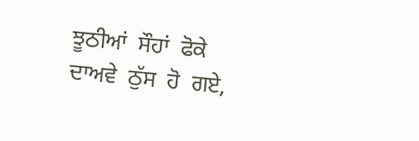ਝੂਠੀਆਂ  ਸੌਹਾਂ  ਫੋਕੇ  ਦਾਅਵੇ  ਠੁੱਸ  ਹੋ  ਗਏ,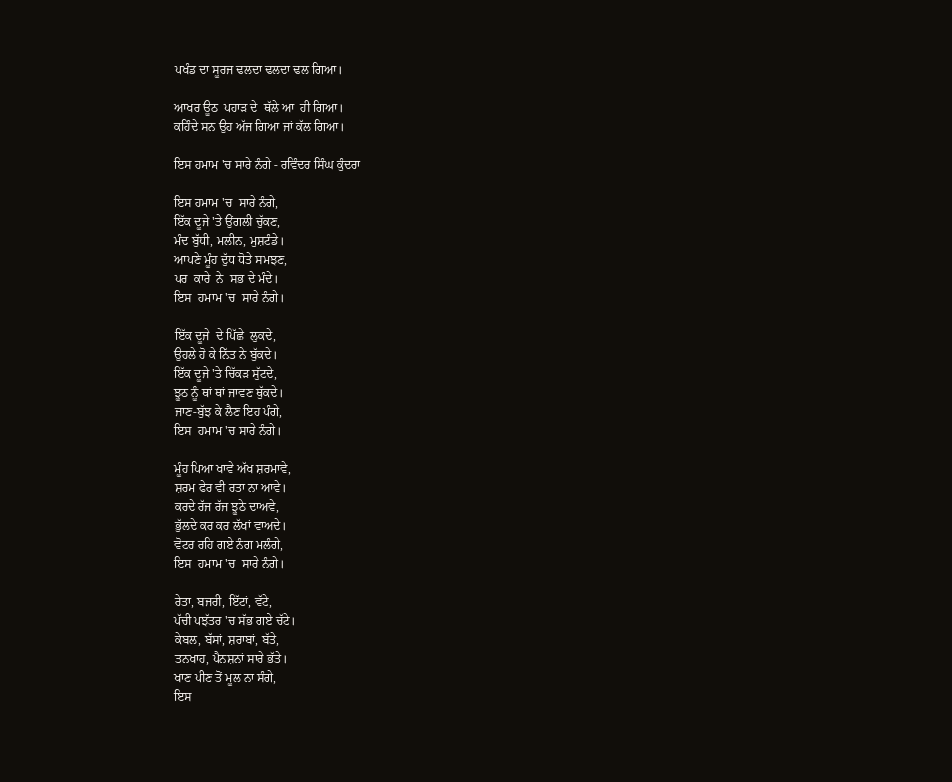ਪਖੰਡ ਦਾ ਸੂਰਜ ਢਲਦਾ ਢਲਦਾ ਢਲ ਗਿਆ।

ਆਖਰ ਊਠ  ਪਹਾੜ ਦੇ  ਥੱਲੇ ਆ  ਹੀ ਗਿਆ।
ਕਹਿੰਦੇ ਸਨ ਉਹ ਅੱਜ ਗਿਆ ਜਾਂ ਕੱਲ ਗਿਆ।

ਇਸ ਹਮਾਮ 'ਚ ਸਾਰੇ ਨੰਗੇ - ਰਵਿੰਦਰ ਸਿੰਘ ਕੁੰਦਰਾ

ਇਸ ਹਮਾਮ 'ਚ  ਸਾਰੇ ਨੰਗੇ,
ਇੱਕ ਦੂਜੇ 'ਤੇ ਉਂਗਲੀ ਚੁੱਕਣ,
ਮੰਦ ਬੁੱਧੀ, ਮਲੀਨ, ਮੁਸ਼ਟੰਡੇ।
ਆਪਣੇ ਮੂੰਹ ਦੁੱਧ ਧੋਤੇ ਸਮਝਣ,
ਪਰ  ਕਾਰੇ  ਨੇ  ਸਭ ਦੇ ਮੰਦੇ।
ਇਸ  ਹਮਾਮ 'ਚ  ਸਾਰੇ ਨੰਗੇ।

ਇੱਕ ਦੂਜੇ  ਦੇ ਪਿੱਛੇ  ਲੁਕਦੇ,
ਉਹਲੇ ਹੋ ਕੇ ਨਿੱਤ ਨੇ ਬੁੱਕਦੇ।
ਇੱਕ ਦੂਜੇ 'ਤੇ ਚਿੱਕੜ ਸੁੱਟਦੇ,
ਝੂਠ ਨੂੰ ਥਾਂ ਥਾਂ ਜਾਵਣ ਥੁੱਕਦੇ।
ਜਾਣ-ਬੁੱਝ ਕੇ ਲੈਣ ਇਹ ਪੰਗੇ,
ਇਸ  ਹਮਾਮ 'ਚ ਸਾਰੇ ਨੰਗੇ।

ਮੂੰਹ ਪਿਆ ਖਾਵੇ ਅੱਖ ਸ਼ਰਮਾਵੇ,
ਸ਼ਰਮ ਫੇਰ ਵੀ ਰਤਾ ਨਾ ਆਵੇ।
ਕਰਦੇ ਰੱਜ ਰੱਜ ਝੂਠੇ ਦਾਅਵੇ,
ਭੁੱਲਦੇ ਕਰ ਕਰ ਲੱਖਾਂ ਵਾਅਦੇ।
ਵੋਟਰ ਰਹਿ ਗਏ ਨੰਗ ਮਲੰਗੇ,
ਇਸ  ਹਮਾਮ 'ਚ  ਸਾਰੇ ਨੰਗੇ।

ਰੇਤਾ, ਬਜਰੀ, ਇੱਟਾਂ, ਵੱਟੇ,
ਪੱਚੀ ਪਝੱਤਰ 'ਚ ਸੱਭ ਗਏ ਚੱਟੇ।
ਕੇਬਲ, ਬੱਸਾਂ, ਸ਼ਰਾਬਾਂ, ਬੱਤੇ,
ਤਨਖਾਹ, ਪੈਨਸ਼ਨਾਂ ਸਾਰੇ ਭੱਤੇ।
ਖਾਣ ਪੀਣ ਤੋਂ ਮੂਲ ਨਾ ਸੰਗੇ,
ਇਸ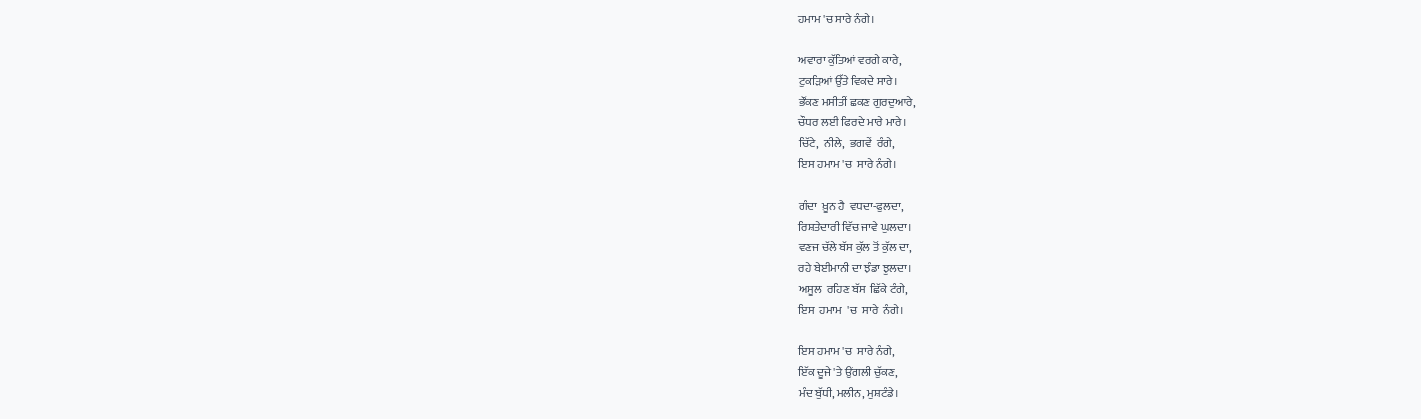ਹਮਾਮ 'ਚ ਸਾਰੇ ਨੰਗੇ।

ਅਵਾਰਾ ਕੁੱਤਿਆਂ ਵਰਗੇ ਕਾਰੇ,
ਟੁਕੜਿਆਂ ਉੱਤੇ ਵਿਕਦੇ ਸਾਰੇ।
ਭੌਂਕਣ ਮਸੀਤੀਂ ਛਕਣ ਗੁਰਦੁਆਰੇ,
ਚੌਧਰ ਲਈ ਫਿਰਦੇ ਮਾਰੇ ਮਾਰੇ।
ਚਿੱਟੇ,  ਨੀਲੇ,  ਭਗਵੇਂ  ਰੰਗੇ,
ਇਸ ਹਮਾਮ 'ਚ  ਸਾਰੇ ਨੰਗੇ।

ਗੰਦਾ  ਖ਼ੂਨ ਹੈ  ਵਧਦਾ-ਫੁਲਦਾ,
ਰਿਸ਼ਤੇਦਾਰੀ ਵਿੱਚ ਜਾਵੇ ਘੁਲਦਾ।
ਵਣਜ ਚੱਲੇ ਬੱਸ ਕੁੱਲ ਤੋਂ ਕੁੱਲ ਦਾ,
ਰਹੇ ਬੇਈਮਾਨੀ ਦਾ ਝੰਡਾ ਝੁਲਦਾ।
ਅਸੂਲ  ਰਹਿਣ ਬੱਸ  ਛਿੱਕੇ ਟੰਗੇ,
ਇਸ  ਹਮਾਮ  'ਚ  ਸਾਰੇ  ਨੰਗੇ।

ਇਸ ਹਮਾਮ 'ਚ  ਸਾਰੇ ਨੰਗੇ,
ਇੱਕ ਦੂਜੇ 'ਤੇ ਉਂਗਲੀ ਚੁੱਕਣ,
ਮੰਦ ਬੁੱਧੀ, ਮਲੀਨ, ਮੁਸ਼ਟੰਡੇ।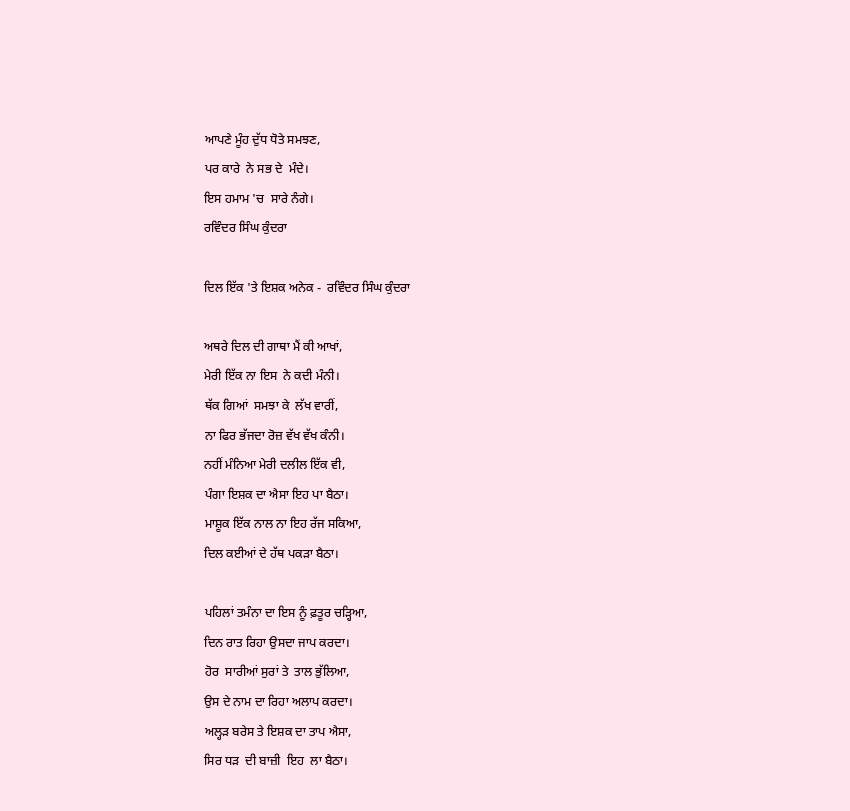ਆਪਣੇ ਮੂੰਹ ਦੁੱਧ ਧੋਤੇ ਸਮਝਣ,
ਪਰ ਕਾਰੇ  ਨੇ ਸਭ ਦੇ  ਮੰਦੇ।
ਇਸ ਹਮਾਮ 'ਚ  ਸਾਰੇ ਨੰਗੇ।
ਰਵਿੰਦਰ ਸਿੰਘ ਕੁੰਦਰਾ

ਦਿਲ ਇੱਕ 'ਤੇ ਇਸ਼ਕ ਅਨੇਕ -  ਰਵਿੰਦਰ ਸਿੰਘ ਕੁੰਦਰਾ

ਅਥਰੇ ਦਿਲ ਦੀ ਗਾਥਾ ਮੈਂ ਕੀ ਆਖਾਂ,
ਮੇਰੀ ਇੱਕ ਨਾ ਇਸ  ਨੇ ਕਦੀ ਮੰਨੀ।
ਥੱਕ ਗਿਆਂ  ਸਮਝਾ ਕੇ  ਲੱਖ ਵਾਰੀਂ,
ਨਾ ਫਿਰ ਭੱਜਦਾ ਰੋਜ਼ ਵੱਖ ਵੱਖ ਕੰਨੀ।
ਨਹੀਂ ਮੰਨਿਆ ਮੇਰੀ ਦਲੀਲ ਇੱਕ ਵੀ,
ਪੰਗਾ ਇਸ਼ਕ ਦਾ ਐਸਾ ਇਹ ਪਾ ਬੈਠਾ।
ਮਾਸ਼ੂਕ ਇੱਕ ਨਾਲ ਨਾ ਇਹ ਰੱਜ ਸਕਿਆ,
ਦਿਲ ਕਈਆਂ ਦੇ ਹੱਥ ਪਕੜਾ ਬੈਠਾ।

ਪਹਿਲਾਂ ਤਮੰਨਾ ਦਾ ਇਸ ਨੂੰ ਫ਼ਤੂਰ ਚੜ੍ਹਿਆ,
ਦਿਨ ਰਾਤ ਰਿਹਾ ਉਸਦਾ ਜਾਪ ਕਰਦਾ।
ਹੋਰ  ਸਾਰੀਆਂ ਸੁਰਾਂ ਤੇ  ਤਾਲ ਭੁੱਲਿਆ,
ਉਸ ਦੇ ਨਾਮ ਦਾ ਰਿਹਾ ਅਲਾਪ ਕਰਦਾ।
ਅਲ੍ਹੜ ਬਰੇਸ ਤੇ ਇਸ਼ਕ ਦਾ ਤਾਪ ਐਸਾ,
ਸਿਰ ਧੜ  ਦੀ ਬਾਜ਼ੀ  ਇਹ  ਲਾ ਬੈਠਾ।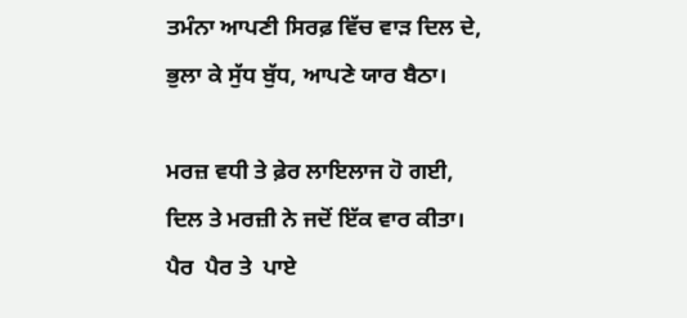ਤਮੰਨਾ ਆਪਣੀ ਸਿਰਫ਼ ਵਿੱਚ ਵਾੜ ਦਿਲ ਦੇ,
ਭੁਲਾ ਕੇ ਸੁੱਧ ਬੁੱਧ, ਆਪਣੇ ਯਾਰ ਬੈਠਾ।

ਮਰਜ਼ ਵਧੀ ਤੇ ਫ਼ੇਰ ਲਾਇਲਾਜ ਹੋ ਗਈ,
ਦਿਲ ਤੇ ਮਰਜ਼ੀ ਨੇ ਜਦੋਂ ਇੱਕ ਵਾਰ ਕੀਤਾ।
ਪੈਰ  ਪੈਰ ਤੇ  ਪਾਏ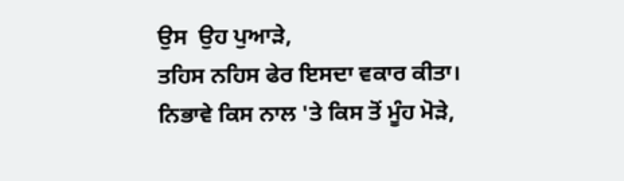ਉਸ  ਉਹ ਪੁਆੜੇ,
ਤਹਿਸ ਨਹਿਸ ਫੇਰ ਇਸਦਾ ਵਕਾਰ ਕੀਤਾ।
ਨਿਭਾਵੇ ਕਿਸ ਨਾਲ 'ਤੇ ਕਿਸ ਤੋਂ ਮੂੰਹ ਮੋੜੇ,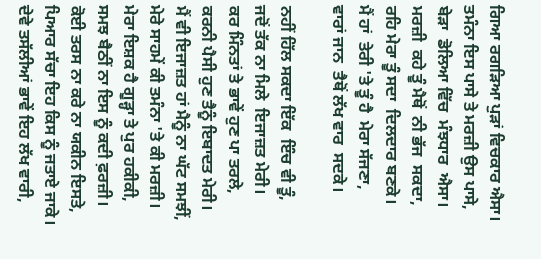ਗਿਆ ਰਗੜਿਆ ਪੁੜਾਂ ਵਿਚਕਾਰ ਐਸਾ।
ਤਮੰਨਾ ਇਸ ਪਾਸੇ ਤੇ ਮਰਜ਼ੀ ਉਸ ਪਾਸੇ,
ਬੇੜਾ  ਡੋਲਿਆ ਵਿੱਚ  ਮੰਝਧਾਰ  ਐਸਾ।
ਮਰਜ਼ੀ  ਕਹੇ ਤੂੰ ਮੈਥੋਂ  ਨੀ ਭੱਜ  ਸਕਦਾ,
ਰਹਿ ਮੇਰਾ ਤੂੰ ਸਦਾ  ਦਿਲਦਾਰ ਬਣਕੇ।
ਮੈਂ ਹਾਂ  ਤੇਰੀ 'ਤੇ ਤੂੰ ਹੈ  ਮੇਰਾ ਸੱਜਣਾ,
ਵਾਰਾਂ ਜਾਨ  ਤੈਥੋਂ ਲੱਖ ਵਾਰ  ਸਦਕੇ।

ਨਹੀਂ ਹਿੱਲ ਸਕਦਾ ਇੱਕ  ਇੰਚ ਵੀ ਤੂੰ,
ਜਦੋਂ ਤੱਕ ਨਾ ਮਿਲੇ  ਇਜਾਜ਼ਤ ਮੇਰੀ।
ਕਰ ਮਿੰਨਤਾਂ ਤੇ ਭਾਵੇਂ ਹੁਣ ਪਾ ਤਰਲੇ,
ਕਰਨੀ ਪੈਸੀ ਹੁਣ ਤੈਨੂੰ ਇਬਾਦਤ ਮੇਰੀ।
ਮੈਂ ਵੀ ਇਜਾਜ਼ਤ ਹਾਂ ਮੈਨੂੰ ਨਾ ਘੱਟ ਸਮਝੀਂ,
ਮੇਰੇ ਸਾਹਮੇਂ ਕੀ ਤਮੰਨਾ 'ਤੇ ਕੀ ਮਰਜ਼ੀ।
ਮੇਰਾ ਇਸ਼ਕ ਹੈ ਗੂੜ੍ਹਾ ਤੇ ਪੁਰ ਹਕੀਕੀ,
ਸਮਝ ਬੈਠੀਂ ਨਾ ਇਸ ਨੂੰ ਕਦੀ ਫ਼ਰਜ਼ੀ।
ਕੋਈ ਤਰਸ ਨਾ ਕਰੇ ਨਾ ਯਕੀਨ ਇਸਤੇ,
ਪਿਆਰ ਸੱਚਾ ਇਹ ਕਿਸ ਨੂੰ ਜਤਾਏ ਜਾਕੇ।
ਦੇਵੇ ਤਸੱਲੀਆਂ ਭਾਵੇਂ ਇਹ ਲੱਖ ਵਾਰੀ,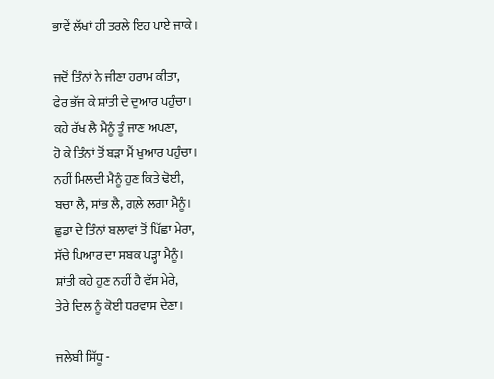ਭਾਵੇਂ ਲੱਖਾਂ ਹੀ ਤਰਲੇ ਇਹ ਪਾਏ ਜਾਕੇ।

ਜਦੋਂ ਤਿੰਨਾਂ ਨੇ ਜੀਣਾ ਹਰਾਮ ਕੀਤਾ,
ਫੇਰ ਭੱਜ ਕੇ ਸ਼ਾਂਤੀ ਦੇ ਦੁਆਰ ਪਹੁੰਚਾ।
ਕਹੇ ਰੱਖ ਲੈ ਮੈਨੂੰ ਤੂੰ ਜਾਣ ਅਪਣਾ,
ਹੋ ਕੇ ਤਿੰਨਾਂ ਤੋਂ ਬੜਾ ਮੈਂ ਖੁਆਰ ਪਹੁੰਚਾ।
ਨਹੀਂ ਮਿਲਦੀ ਮੈਨੂੰ ਹੁਣ ਕਿਤੇ ਢੋਈ,
ਬਚਾ ਲੈ, ਸਾਂਭ ਲੈ, ਗਲ਼ੇ ਲਗਾ ਮੈਨੂੰ।
ਛੁਡਾ ਦੇ ਤਿੰਨਾਂ ਬਲਾਵਾਂ ਤੋਂ ਪਿੱਛਾ ਮੇਰਾ,
ਸੱਚੇ ਪਿਆਰ ਦਾ ਸਬਕ ਪੜ੍ਹਾ ਮੈਨੂੰ।
ਸ਼ਾਂਤੀ ਕਹੇ ਹੁਣ ਨਹੀਂ ਹੈ ਵੱਸ ਮੇਰੇ,
ਤੇਰੇ ਦਿਲ ਨੂੰ ਕੋਈ ਧਰਵਾਸ ਦੇਣਾ।

ਜਲੇਬੀ ਸਿੱਧੂ -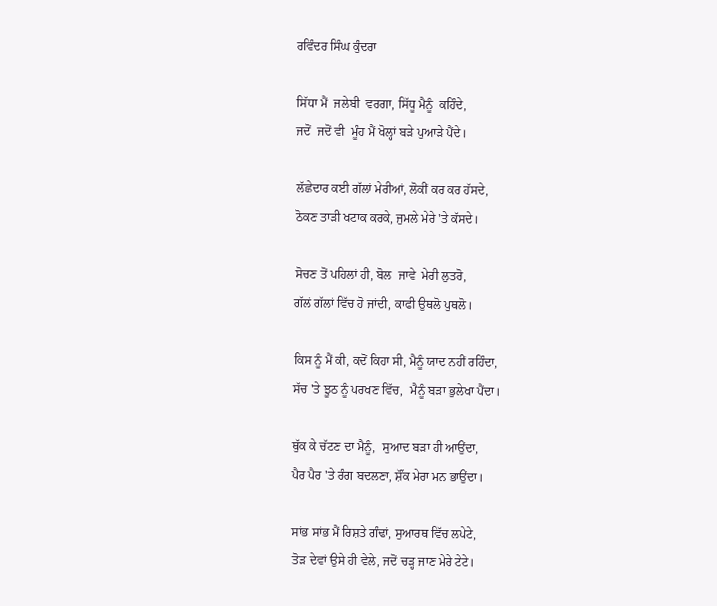ਰਵਿੰਦਰ ਸਿੰਘ ਕੁੰਦਰਾ

ਸਿੱਧਾ ਮੈਂ  ਜਲੇਬੀ  ਵਰਗਾ, ਸਿੱਧੂ ਮੈਨੂੰ  ਕਹਿੰਦੇ,
ਜਦੋਂ  ਜਦੋਂ ਵੀ  ਮੂੰਹ ਮੈਂ ਖੋਲ੍ਹਾਂ ਬੜੇ ਪੁਆੜੇ ਪੈਂਦੇ।

ਲੱਛੇਦਾਰ ਕਈ ਗੱਲਾਂ ਮੇਰੀਆਂ, ਲੋਕੀਂ ਕਰ ਕਰ ਹੱਸਦੇ,
ਠੋਕਣ ਤਾੜੀ ਖਟਾਕ ਕਰਕੇ, ਜੁਮਲੇ ਮੇਰੇ 'ਤੇ ਕੱਸਦੇ।

ਸੋਚਣ ਤੋਂ ਪਹਿਲਾਂ ਹੀ, ਬੋਲ  ਜਾਵੇ  ਮੇਰੀ ਲੁਤਰੋ,
ਗੱਲਂ ਗੱਲਾਂ ਵਿੱਚ ਹੋ ਜਾਂਦੀ, ਕਾਫੀ ਉਥਲੋ ਪੁਥਲੋ।

ਕਿਸ ਨੂੰ ਮੈਂ ਕੀ, ਕਦੋਂ ਕਿਹਾ ਸੀ, ਮੈਨੂੰ ਯਾਦ ਨਹੀਂ ਰਹਿੰਦਾ,
ਸੱਚ 'ਤੇ ਝੂਠ ਨੂੰ ਪਰਖਣ ਵਿੱਚ,  ਮੈਨੂੰ ਬੜਾ ਭੁਲੇਖਾ ਪੈਂਦਾ।

ਥੁੱਕ ਕੇ ਚੱਟਣ ਦਾ ਮੈਨੂੰ,  ਸੁਆਦ ਬੜਾ ਹੀ ਆਉਂਦਾ,
ਪੈਰ ਪੈਰ 'ਤੇ ਰੰਗ ਬਦਲਣਾ, ਸ਼ੌਂਕ ਮੇਰਾ ਮਨ ਭਾਉਂਦਾ।

ਸਾਂਭ ਸਾਂਭ ਮੈਂ ਰਿਸ਼ਤੇ ਗੰਢਾਂ, ਸੁਆਰਥ ਵਿੱਚ ਲਪੇਟੇ,
ਤੋੜ ਦੇਵਾਂ ਉਸੇ ਹੀ ਵੇਲੇ, ਜਦੋਂ ਚੜ੍ਹ ਜਾਣ ਮੇਰੇ ਟੇਟੇ।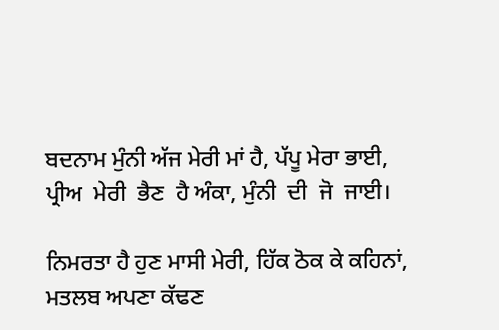ਬਦਨਾਮ ਮੁੰਨੀ ਅੱਜ ਮੇਰੀ ਮਾਂ ਹੈ, ਪੱਪੂ ਮੇਰਾ ਭਾਈ,
ਪ੍ਰੀਅ  ਮੇਰੀ  ਭੈਣ  ਹੈ ਅੰਕਾ, ਮੁੰਨੀ  ਦੀ  ਜੋ  ਜਾਈ।

ਨਿਮਰਤਾ ਹੈ ਹੁਣ ਮਾਸੀ ਮੇਰੀ, ਹਿੱਕ ਠੋਕ ਕੇ ਕਹਿਨਾਂ,
ਮਤਲਬ ਅਪਣਾ ਕੱਢਣ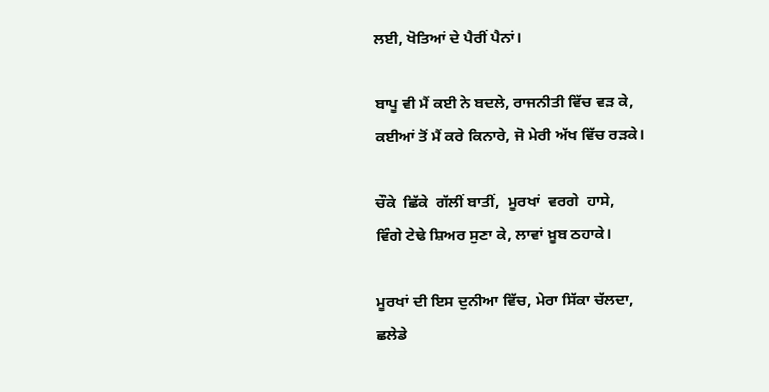ਲਈ, ਖੋਤਿਆਂ ਦੇ ਪੈਰੀਂ ਪੈਨਾਂ।

ਬਾਪੂ ਵੀ ਮੈਂ ਕਈ ਨੇ ਬਦਲੇ, ਰਾਜਨੀਤੀ ਵਿੱਚ ਵੜ ਕੇ,
ਕਈਆਂ ਤੋਂ ਮੈਂ ਕਰੇ ਕਿਨਾਰੇ, ਜੋ ਮੇਰੀ ਅੱਖ ਵਿੱਚ ਰੜਕੇ।

ਚੌਕੇ  ਛਿੱਕੇ  ਗੱਲੀਂ ਬਾਤੀਂ,  ਮੂਰਖਾਂ  ਵਰਗੇ  ਹਾਸੇ,
ਵਿੰਗੇ ਟੇਢੇ ਸ਼ਿਅਰ ਸੁਣਾ ਕੇ, ਲਾਵਾਂ ਖ਼ੂਬ ਠਹਾਕੇ।

ਮੂਰਖਾਂ ਦੀ ਇਸ ਦੁਨੀਆ ਵਿੱਚ, ਮੇਰਾ ਸਿੱਕਾ ਚੱਲਦਾ,
ਛਲੇਡੇ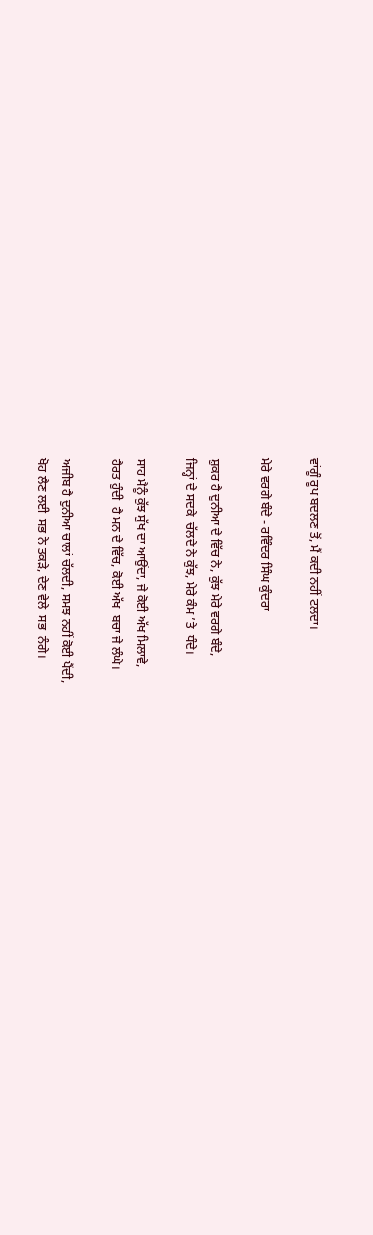ਵਾਂਗੂੰ ਰੂਪ ਬਦਲਣ ਤੋਂ, ਮੈਂ ਕਦੀ ਨਹੀਂ ਟਲਦਾ।

ਮੇਰੇ ਵਰਗੇ ਬੰਦੇ - ਰਵਿੰਦਰ ਸਿੰਘ ਕੁੰਦਰਾ

ਸ਼ੁਕਰ ਹੈ ਦੁਨੀਆ ਦੇ ਵਿੱਚ ਨੇ, ਕੁੱਝ ਮੇਰੇ ਵਰਗੇ ਬੰਦੇ,
ਜਿਨ੍ਹਾਂ ਦੇ ਸਦਕੇ  ਚੱਲਦੇ ਨੇ ਕੁੱਝ, ਮੇਰੇ ਕੰਮ ’ਤੇ  ਧੰਦੇ।

ਸਾਹ ਮੈਨੂੰ ਕੁੱਝ ਸੁੱਖ ਦਾ ਆਉਂਦਾ, ਜੇ ਕੋਈ ਅੱਖ ਮਿਲਾਵੇ,
ਹੈਰਤ ਹੁੰਦੀ  ਹੈ ਮਨ ਦੇ ਵਿੱਚ, ਕੋਈ ਅੱਖ  ਬਚਾ ਜੇ ਲੰਘੇ।

ਅਜੀਬ ਹੈ ਦੁਨੀਆ ਚਾਲਾਂ ਚੱਲਦੀ, ਸਮਝ ਨਹੀਂ ਕੋਈ ਪੈਂਦੀ,
ਖੋਹ ਲੈਣ ਲਈ  ਸਭ ਨੇ ਤਕੜੇ, ਦੇਣ ਵੇਲੇ  ਸਭ  ਨੰਗੇ।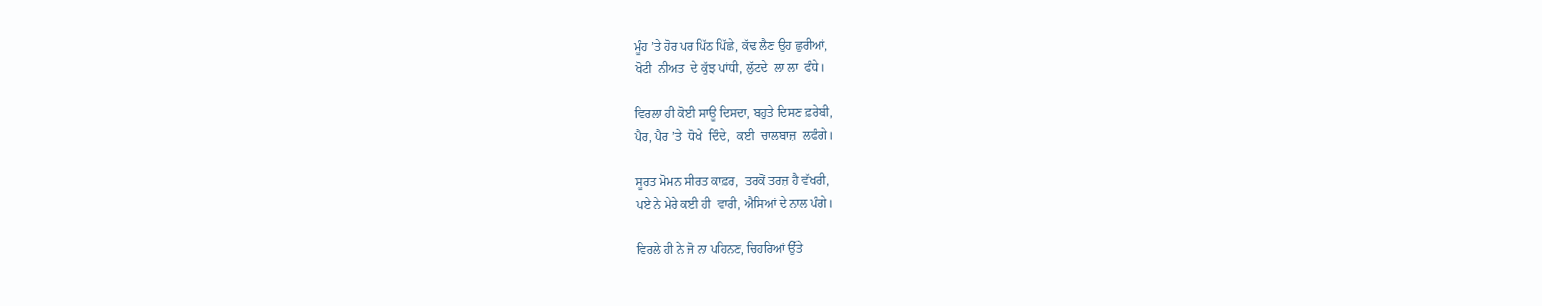ਮੂੰਹ ’ਤੇ ਹੋਰ ਪਰ ਪਿੱਠ ਪਿੱਛੇ, ਕੱਢ ਲੈਣ ਉਹ ਛੁਰੀਆਂ,
ਖੋਟੀ  ਨੀਅਤ  ਦੇ ਕੁੱਝ ਪਾਂਧੀ, ਲੁੱਟਦੇ  ਲਾ ਲਾ  ਫੰਧੇ।

ਵਿਰਲਾ ਹੀ ਕੋਈ ਸਾਊ ਦਿਸਦਾ, ਬਹੁਤੇ ਦਿਸਣ ਫ਼ਰੇਬੀ,
ਪੈਰ, ਪੈਰ ’ਤੇ  ਧੋਖੇ  ਦਿੰਦੇ,  ਕਈ  ਚਾਲਬਾਜ਼  ਲਫੰਗੇ।

ਸੂਰਤ ਮੋਮਨ ਸੀਰਤ ਕਾਫ਼ਰ,  ਤਰਕੋਂ ਤਰਜ਼ ਹੈ ਵੱਖਰੀ,
ਪਏ ਨੇ ਮੇਰੇ ਕਈ ਹੀ  ਵਾਰੀ, ਐਸਿਆਂ ਦੇ ਨਾਲ ਪੰਗੇ।

ਵਿਰਲੇ ਹੀ ਨੇ ਜੋ ਨਾ ਪਹਿਨਣ, ਚਿਹਰਿਆਂ ਉੱਤੇ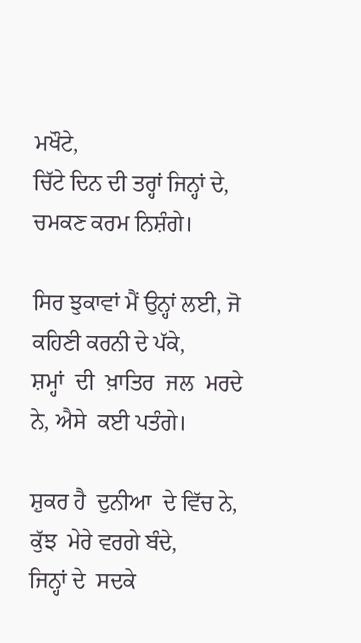ਮਖੌਟੇ,
ਚਿੱਟੇ ਦਿਨ ਦੀ ਤਰ੍ਹਾਂ ਜਿਨ੍ਹਾਂ ਦੇ, ਚਮਕਣ ਕਰਮ ਨਿਸ਼ੰਗੇ।

ਸਿਰ ਝੁਕਾਵਾਂ ਮੈਂ ਉਨ੍ਹਾਂ ਲਈ, ਜੋ ਕਹਿਣੀ ਕਰਨੀ ਦੇ ਪੱਕੇ,
ਸ਼ਮ੍ਹਾਂ  ਦੀ  ਖ਼ਾਤਿਰ  ਜਲ  ਮਰਦੇ ਨੇ, ਐਸੇ  ਕਈ ਪਤੰਗੇ।

ਸ਼ੁਕਰ ਹੈ  ਦੁਨੀਆ  ਦੇ ਵਿੱਚ ਨੇ, ਕੁੱਝ  ਮੇਰੇ ਵਰਗੇ ਬੰਦੇ,
ਜਿਨ੍ਹਾਂ ਦੇ  ਸਦਕੇ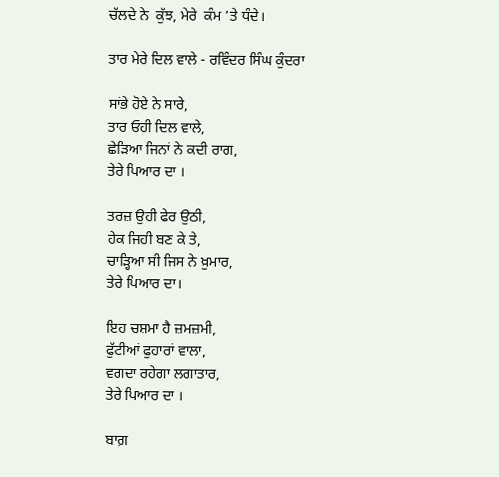ਚੱਲਦੇ ਨੇ  ਕੁੱਝ, ਮੇਰੇ  ਕੰਮ ’ਤੇ ਧੰਦੇ।

ਤਾਰ ਮੇਰੇ ਦਿਲ ਵਾਲੇ - ਰਵਿੰਦਰ ਸਿੰਘ ਕੁੰਦਰਾ

ਸਾਂਭੇ ਹੋਏ ਨੇ ਸਾਰੇ,
ਤਾਰ ਓਹੀ ਦਿਲ ਵਾਲੇ,
ਛੇੜਿਆ ਜਿਨਾਂ ਨੇ ਕਦੀ ਰਾਗ,
ਤੇਰੇ ਪਿਆਰ ਦਾ ।

ਤਰਜ਼ ਉਹੀ ਫੇਰ ਉਠੀ,
ਹੇਕ ਜਿਹੀ ਬਣ ਕੇ ਤੇ,
ਚਾੜ੍ਹਿਆ ਸੀ ਜਿਸ ਨੇ ਖ਼ੁਮਾਰ,
ਤੇਰੇ ਪਿਆਰ ਦਾ।

ਇਹ ਚਸ਼ਮਾ ਹੈ ਜ਼ਮਜ਼ਮੀ,
ਫੁੱਟੀਆਂ ਫੁਹਾਰਾਂ ਵਾਲਾ,
ਵਗਦਾ ਰਹੇਗਾ ਲਗਾਤਾਰ,
ਤੇਰੇ ਪਿਆਰ ਦਾ ।

ਬਾਗ਼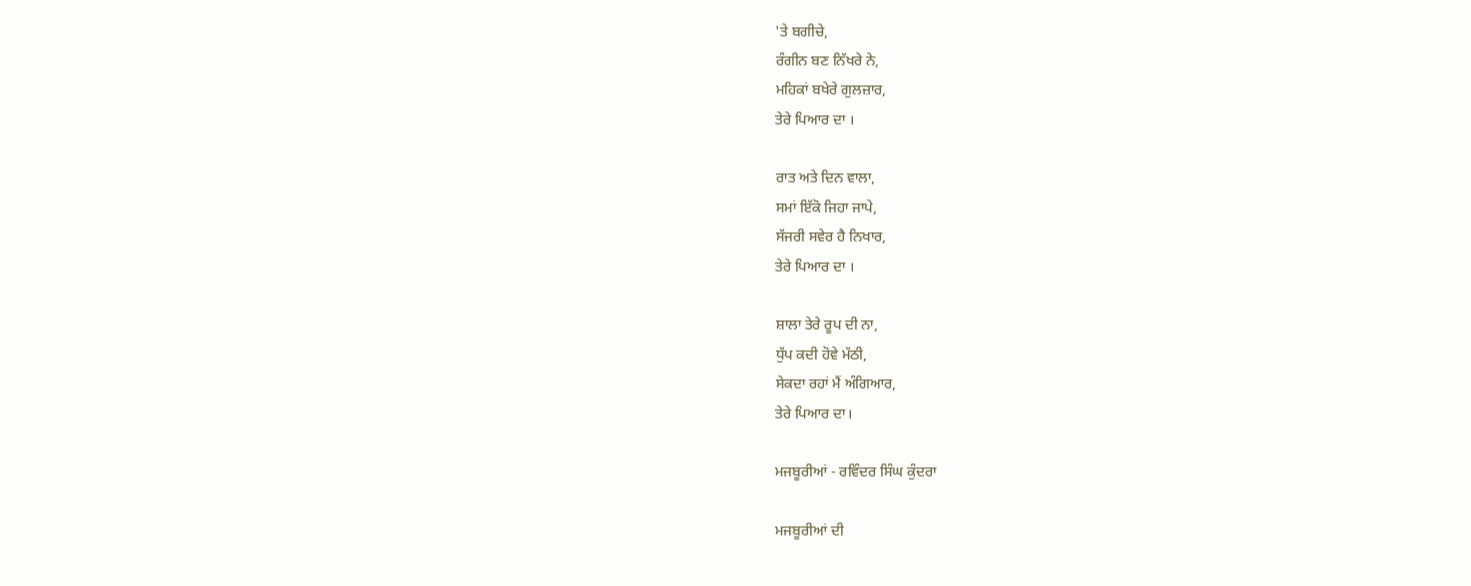'ਤੇ ਬਗੀਚੇ,
ਰੰਗੀਨ ਬਣ ਨਿੱਖਰੇ ਨੇ,
ਮਹਿਕਾਂ ਬਖੇਰੇ ਗੁਲਜ਼ਾਰ,
ਤੇਰੇ ਪਿਆਰ ਦਾ ।

ਰਾਤ ਅਤੇ ਦਿਨ ਵਾਲਾ,
ਸਮਾਂ ਇੱਕੋ ਜਿਹਾ ਜਾਪੇ,
ਸੱਜਰੀ ਸਵੇਰ ਹੈ ਨਿਖਾਰ,
ਤੇਰੇ ਪਿਆਰ ਦਾ ।

ਸ਼ਾਲਾ ਤੇਰੇ ਰੂਪ ਦੀ ਨਾ,
ਧੁੱਪ ਕਦੀ ਹੋਵੇ ਮੱਠੀ,
ਸੇਕਦਾ ਰਹਾਂ ਮੈਂ ਅੰਗਿਆਰ,
ਤੇਰੇ ਪਿਆਰ ਦਾ।

ਮਜਬੂਰੀਆਂ - ਰਵਿੰਦਰ ਸਿੰਘ ਕੁੰਦਰਾ

ਮਜਬੂਰੀਆਂ ਦੀ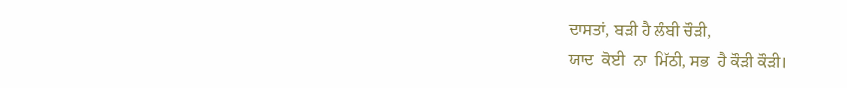ਦਾਸਤਾਂ, ਬੜੀ ਹੈ ਲੰਬੀ ਚੌੜੀ,
ਯਾਦ  ਕੋਈ  ਨਾ  ਮਿੱਠੀ, ਸਭ  ਹੈ ਕੌੜੀ ਕੌੜੀ।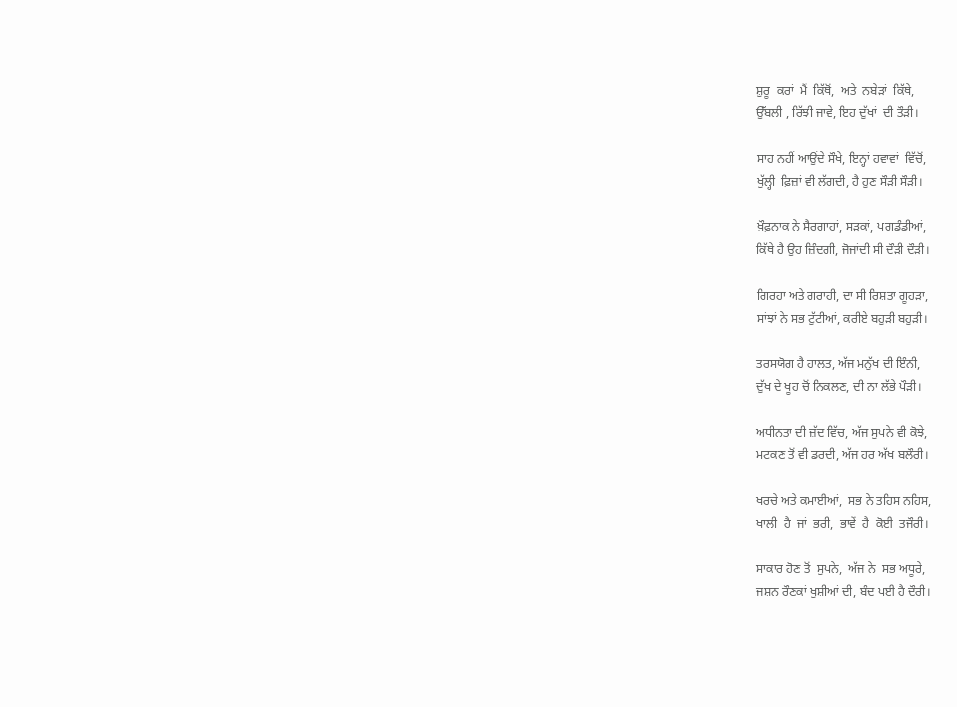ਸ਼ੁਰੂ  ਕਰਾਂ  ਮੈਂ  ਕਿੱਥੋਂ,  ਅਤੇ  ਨਬੇੜਾਂ  ਕਿੱਥੇ,
ਉੱਬਲੀ , ਰਿੱਝੀ ਜਾਵੇ, ਇਹ ਦੁੱਖਾਂ  ਦੀ ਤੌੜੀ।

ਸਾਹ ਨਹੀਂ ਆਉਂਦੇ ਸੌਖੇ, ਇਨ੍ਹਾਂ ਹਵਾਵਾਂ  ਵਿੱਚੋਂ,
ਖੁੱਲ੍ਹੀ  ਫ਼ਿਜ਼ਾਂ ਵੀ ਲੱਗਦੀ, ਹੈ ਹੁਣ ਸੌੜੀ ਸੌੜੀ।

ਖ਼ੌਫ਼ਨਾਕ ਨੇ ਸੈਰਗਾਹਾਂ, ਸੜਕਾਂ, ਪਗਡੰਡੀਆਂ,
ਕਿੱਥੇ ਹੈ ਉਹ ਜ਼ਿੰਦਗੀ, ਜੋਜਾਂਦੀ ਸੀ ਦੌੜੀ ਦੌੜੀ।

ਗਿਰਹਾ ਅਤੇ ਗਰਾਹੀ, ਦਾ ਸੀ ਰਿਸ਼ਤਾ ਗੂਹੜਾ,
ਸਾਂਝਾਂ ਨੇ ਸਭ ਟੁੱਟੀਆਂ, ਕਰੀਏ ਬਹੁੜੀ ਬਹੁੜੀ।

ਤਰਸਯੋਗ ਹੈ ਹਾਲਤ, ਅੱਜ ਮਨੁੱਖ ਦੀ ਇੰਨੀ,
ਦੁੱਖ ਦੇ ਖੂਹ ਚੋਂ ਨਿਕਲਣ, ਦੀ ਨਾ ਲੱਭੇ ਪੌੜੀ।

ਅਧੀਨਤਾ ਦੀ ਜ਼ੱਦ ਵਿੱਚ, ਅੱਜ ਸੁਪਨੇ ਵੀ ਕੋਝੇ,
ਮਟਕਣ ਤੋਂ ਵੀ ਡਰਦੀ, ਅੱਜ ਹਰ ਅੱਖ ਬਲੌਰੀ।

ਖਰਚੇ ਅਤੇ ਕਮਾਈਆਂ,  ਸਭ ਨੇ ਤਹਿਸ ਨਹਿਸ,
ਖਾਲੀ  ਹੈ  ਜਾਂ  ਭਰੀ,  ਭਾਵੇਂ  ਹੈ  ਕੋਈ  ਤਜੌਰੀ।

ਸਾਕਾਰ ਹੋਣ ਤੋਂ  ਸੁਪਨੇ,  ਅੱਜ ਨੇ  ਸਭ ਅਧੂਰੇ,
ਜਸ਼ਨ ਰੌਣਕਾਂ ਖੁਸ਼ੀਆਂ ਦੀ, ਬੰਦ ਪਈ ਹੈ ਦੌਰੀ।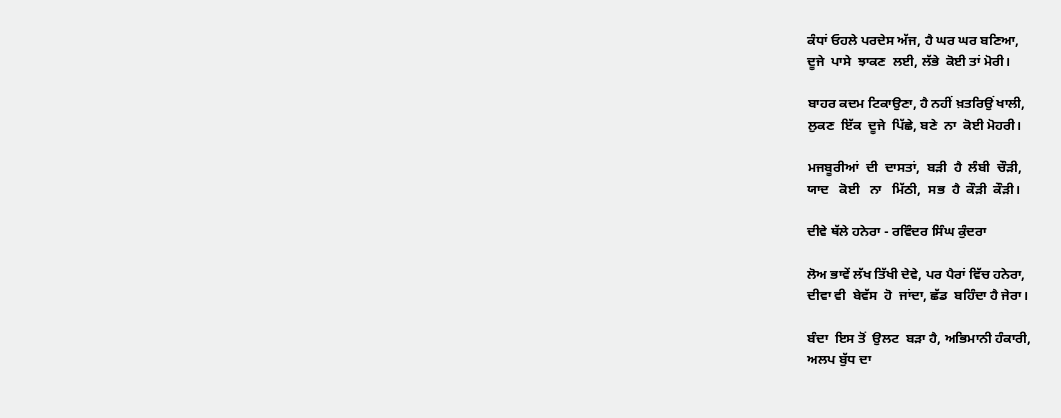ਕੰਧਾਂ ਓਹਲੇ ਪਰਦੇਸ ਅੱਜ, ਹੈ ਘਰ ਘਰ ਬਣਿਆ,
ਦੂਜੇ  ਪਾਸੇ  ਝਾਕਣ  ਲਈ, ਲੱਭੇ  ਕੋਈ ਤਾਂ ਮੋਰੀ।

ਬਾਹਰ ਕਦਮ ਟਿਕਾਉਣਾ, ਹੈ ਨਹੀਂ ਖ਼ਤਰਿਉਂ ਖਾਲੀ,
ਲੁਕਣ  ਇੱਕ  ਦੂਜੇ  ਪਿੱਛੇ, ਬਣੇ  ਨਾ  ਕੋਈ ਮੋਹਰੀ।

ਮਜਬੂਰੀਆਂ  ਦੀ  ਦਾਸਤਾਂ,  ਬੜੀ  ਹੈ  ਲੰਬੀ  ਚੌੜੀ,
ਯਾਦ   ਕੋਈ   ਨਾ   ਮਿੱਠੀ,  ਸਭ  ਹੈ  ਕੌੜੀ  ਕੌੜੀ।

ਦੀਵੇ ਥੱਲੇ ਹਨੇਰਾ - ਰਵਿੰਦਰ ਸਿੰਘ ਕੁੰਦਰਾ

ਲੋਅ ਭਾਵੇਂ ਲੱਖ ਤਿੱਖੀ ਦੇਵੇ, ਪਰ ਪੈਰਾਂ ਵਿੱਚ ਹਨੇਰਾ,
ਦੀਵਾ ਵੀ  ਬੇਵੱਸ  ਹੋ  ਜਾਂਦਾ, ਛੱਡ  ਬਹਿੰਦਾ ਹੈ ਜੇਰਾ।

ਬੰਦਾ  ਇਸ ਤੋਂ  ਉਲਟ  ਬੜਾ ਹੈ, ਅਭਿਮਾਨੀ ਹੰਕਾਰੀ,
ਅਲਪ ਬੁੱਧ ਦਾ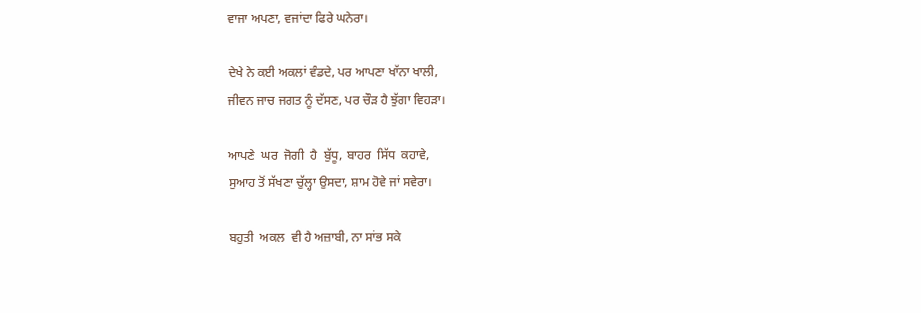ਵਾਜਾ ਅਪਣਾ, ਵਜਾਂਦਾ ਫਿਰੇ ਘਨੇਰਾ।

ਦੇਖੇ ਨੇ ਕਈ ਅਕਲਾਂ ਵੰਡਦੇ, ਪਰ ਆਪਣਾ ਖਾੱਨਾ ਖਾਲੀ,
ਜੀਵਨ ਜਾਚ ਜਗਤ ਨੂੰ ਦੱਸਣ, ਪਰ ਚੌੜ ਹੈ ਝੁੱਗਾ ਵਿਹੜਾ।

ਆਪਣੇ  ਘਰ  ਜੋਗੀ  ਹੈ  ਬੁੱਧੂ, ਬਾਹਰ  ਸਿੱਧ  ਕਹਾਵੇ,
ਸੁਆਹ ਤੋਂ ਸੱਖਣਾ ਚੁੱਲ੍ਹਾ ਉਸਦਾ, ਸ਼ਾਮ ਹੋਵੇ ਜਾਂ ਸਵੇਰਾ।

ਬਹੁਤੀ  ਅਕਲ  ਵੀ ਹੈ ਅਜ਼ਾਬੀ, ਨਾ ਸਾਂਭ ਸਕੇ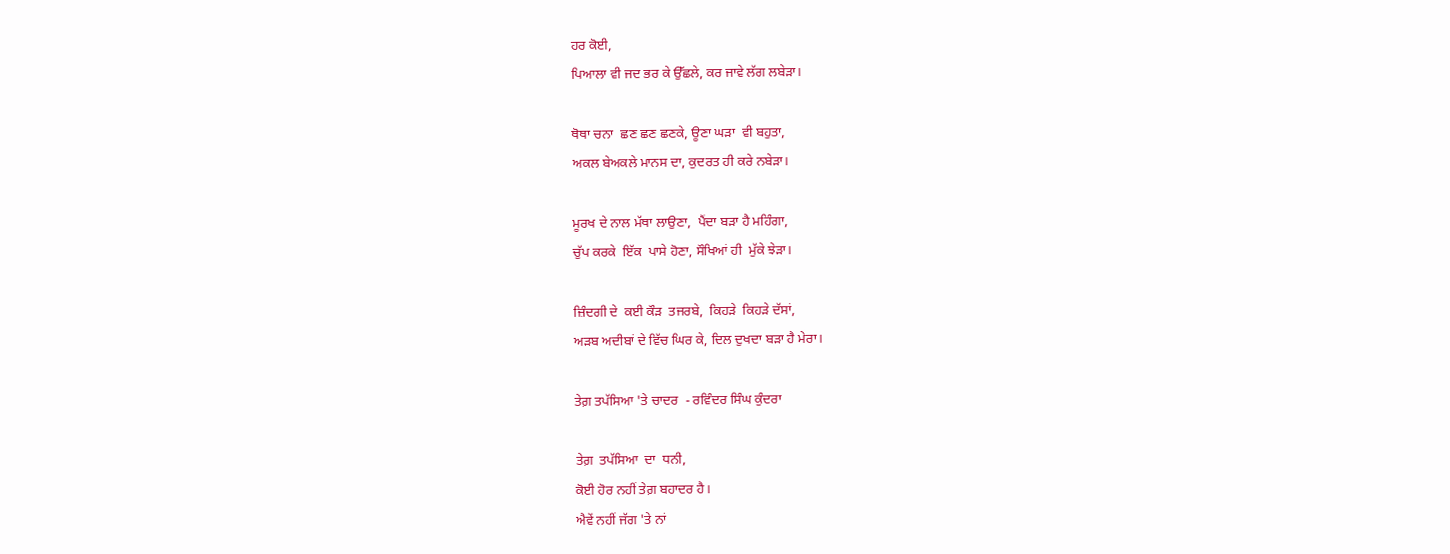ਹਰ ਕੋਈ,
ਪਿਆਲਾ ਵੀ ਜਦ ਭਰ ਕੇ ਉੱਛਲੇ, ਕਰ ਜਾਵੇ ਲੱਗ ਲਬੇੜਾ।

ਥੋਥਾ ਚਨਾ  ਛਣ ਛਣ ਛਣਕੇ, ਊਣਾ ਘੜਾ  ਵੀ ਬਹੁਤਾ,
ਅਕਲ ਬੇਅਕਲੇ ਮਾਨਸ ਦਾ, ਕੁਦਰਤ ਹੀ ਕਰੇ ਨਬੇੜਾ।

ਮੂਰਖ ਦੇ ਨਾਲ ਮੱਥਾ ਲਾਉਣਾ,  ਪੈਂਦਾ ਬੜਾ ਹੈ ਮਹਿੰਗਾ,
ਚੁੱਪ ਕਰਕੇ  ਇੱਕ  ਪਾਸੇ ਹੋਣਾ, ਸੌਖਿਆਂ ਹੀ  ਮੁੱਕੇ ਝੇੜਾ।

ਜ਼ਿੰਦਗੀ ਦੇ  ਕਈ ਕੌੜ  ਤਜਰਬੇ,  ਕਿਹੜੇ  ਕਿਹੜੇ ਦੱਸਾਂ,
ਅੜਬ ਅਦੀਬਾਂ ਦੇ ਵਿੱਚ ਘਿਰ ਕੇ, ਦਿਲ ਦੁਖਦਾ ਬੜਾ ਹੈ ਮੇਰਾ।

ਤੇਗ਼ ਤਪੱਸਿਆ 'ਤੇ ਚਾਦਰ  - ਰਵਿੰਦਰ ਸਿੰਘ ਕੁੰਦਰਾ

ਤੇਗ਼  ਤਪੱਸਿਆ  ਦਾ  ਧਨੀ,
ਕੋਈ ਹੋਰ ਨਹੀਂ ਤੇਗ਼ ਬਹਾਦਰ ਹੈ।
ਐਵੇਂ ਨਹੀਂ ਜੱਗ 'ਤੇ ਨਾਂ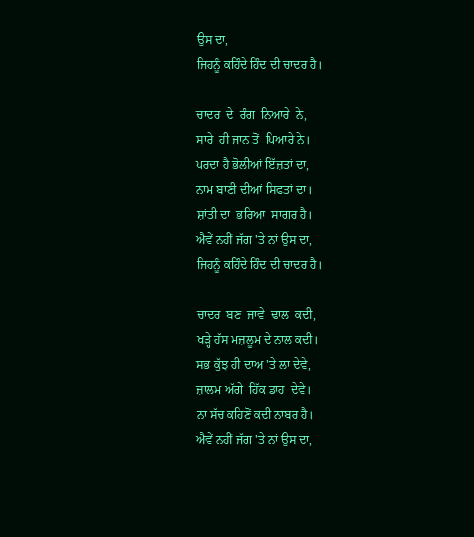ਉਸ ਦਾ,
ਜਿਹਨੂੰ ਕਹਿੰਦੇ ਹਿੰਦ ਦੀ ਚਾਦਰ ਹੈ।

ਚਾਦਰ  ਦੇ  ਰੰਗ  ਨਿਆਰੇ  ਨੇ,
ਸਾਰੇ  ਹੀ ਜਾਨ ਤੋਂ  ਪਿਆਰੇ ਨੇ।
ਪਰਦਾ ਹੈ ਭੋਲੀਆਂ ਇੱਜ਼ਤਾਂ ਦਾ,
ਨਾਮ ਬਾਣੀ ਦੀਆਂ ਸਿਫਤਾਂ ਦਾ।
ਸ਼ਾਂਤੀ ਦਾ  ਭਰਿਆ  ਸਾਗਰ ਹੈ।
ਐਵੇਂ ਨਹੀਂ ਜੱਗ 'ਤੇ ਨਾਂ ਉਸ ਦਾ,
ਜਿਹਨੂੰ ਕਹਿੰਦੇ ਹਿੰਦ ਦੀ ਚਾਦਰ ਹੈ।

ਚਾਦਰ  ਬਣ  ਜਾਵੇ  ਢਾਲ  ਕਦੀ,
ਖੜ੍ਹੇ ਹੱਸ ਮਜ਼ਲੂਮ ਦੇ ਨਾਲ ਕਦੀ।
ਸਭ ਕੁੱਝ ਹੀ ਦਾਅ 'ਤੇ ਲਾ ਦੇਵੇ,
ਜ਼ਾਲਮ ਅੱਗੇ  ਹਿੱਕ ਡਾਹ  ਦੇਵੇ।
ਨਾ ਸੱਚ ਕਹਿਣੋਂ ਕਦੀ ਨਾਬਰ ਹੈ।
ਐਵੇਂ ਨਹੀਂ ਜੱਗ 'ਤੇ ਨਾਂ ਉਸ ਦਾ,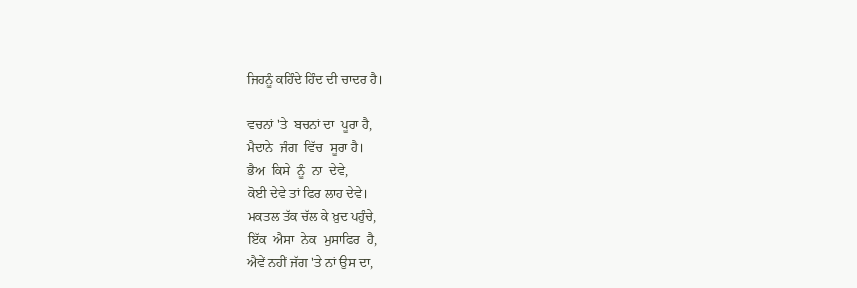ਜਿਹਨੂੰ ਕਹਿੰਦੇ ਹਿੰਦ ਦੀ ਚਾਦਰ ਹੈ।

ਵਚਨਾਂ 'ਤੇ  ਬਚਨਾਂ ਦਾ  ਪੂਰਾ ਹੈ,
ਮੈਦਾਨੇ  ਜੰਗ  ਵਿੱਚ  ਸੂਰਾ ਹੈ।
ਭੈਅ  ਕਿਸੇ  ਨੂੰ  ਨਾ  ਦੇਵੇ,
ਕੋਈ ਦੇਵੇ ਤਾਂ ਫਿਰ ਲਾਹ ਦੇਵੇ।
ਮਕਤਲ ਤੱਕ ਚੱਲ ਕੇ ਖ਼ੁਦ ਪਹੁੰਚੇ,
ਇੱਕ  ਐਸਾ  ਨੇਕ  ਮੁਸਾਫਿਰ  ਹੈ,
ਐਵੇਂ ਨਹੀਂ ਜੱਗ 'ਤੇ ਨਾਂ ਉਸ ਦਾ,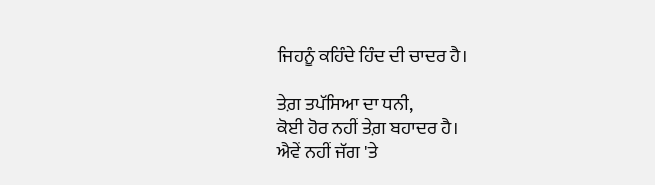ਜਿਹਨੂੰ ਕਹਿੰਦੇ ਹਿੰਦ ਦੀ ਚਾਦਰ ਹੈ।

ਤੇਗ਼ ਤਪੱਸਿਆ ਦਾ ਧਨੀ,
ਕੋਈ ਹੋਰ ਨਹੀਂ ਤੇਗ਼ ਬਹਾਦਰ ਹੈ।
ਐਵੇਂ ਨਹੀਂ ਜੱਗ 'ਤੇ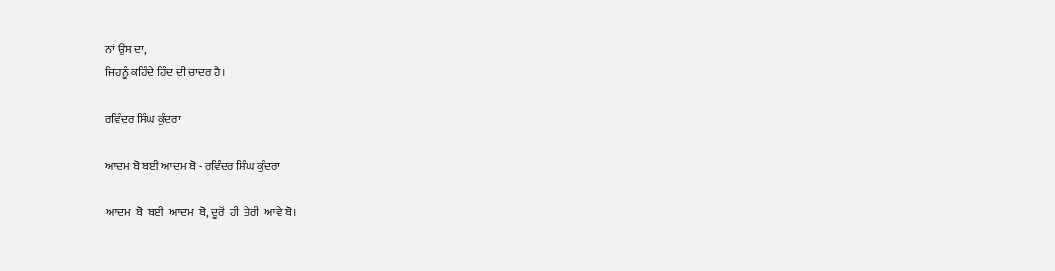ਨਾਂ ਉਸ ਦਾ,
ਜਿਹਨੂੰ ਕਹਿੰਦੇ ਹਿੰਦ ਦੀ ਚਾਦਰ ਹੈ।

ਰਵਿੰਦਰ ਸਿੰਘ ਕੁੰਦਰਾ

ਆਦਮ ਬੋ ਬਈ ਆਦਮ ਬੋ - ਰਵਿੰਦਰ ਸਿੰਘ ਕੁੰਦਰਾ

ਆਦਮ  ਬੋ  ਬਈ  ਆਦਮ  ਬੋ, ਦੂਰੋਂ  ਹੀ  ਤੇਰੀ  ਆਵੇ ਬੋ।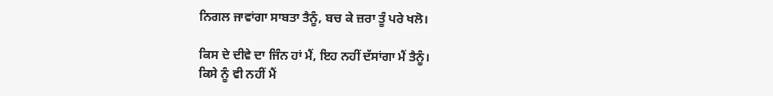ਨਿਗਲ ਜਾਵਾਂਗਾ ਸਾਬਤਾ ਤੈਨੂੰ, ਬਚ ਕੇ ਜ਼ਰਾ ਤੂੰ ਪਰੇ ਖਲੋ।

ਕਿਸ ਦੇ ਦੀਵੇ ਦਾ ਜਿੰਨ ਹਾਂ ਮੈਂ, ਇਹ ਨਹੀਂ ਦੱਸਾਂਗਾ ਮੈਂ ਤੈਨੂੰ।
ਕਿਸੇ ਨੂੰ ਵੀ ਨਹੀਂ ਮੈਂ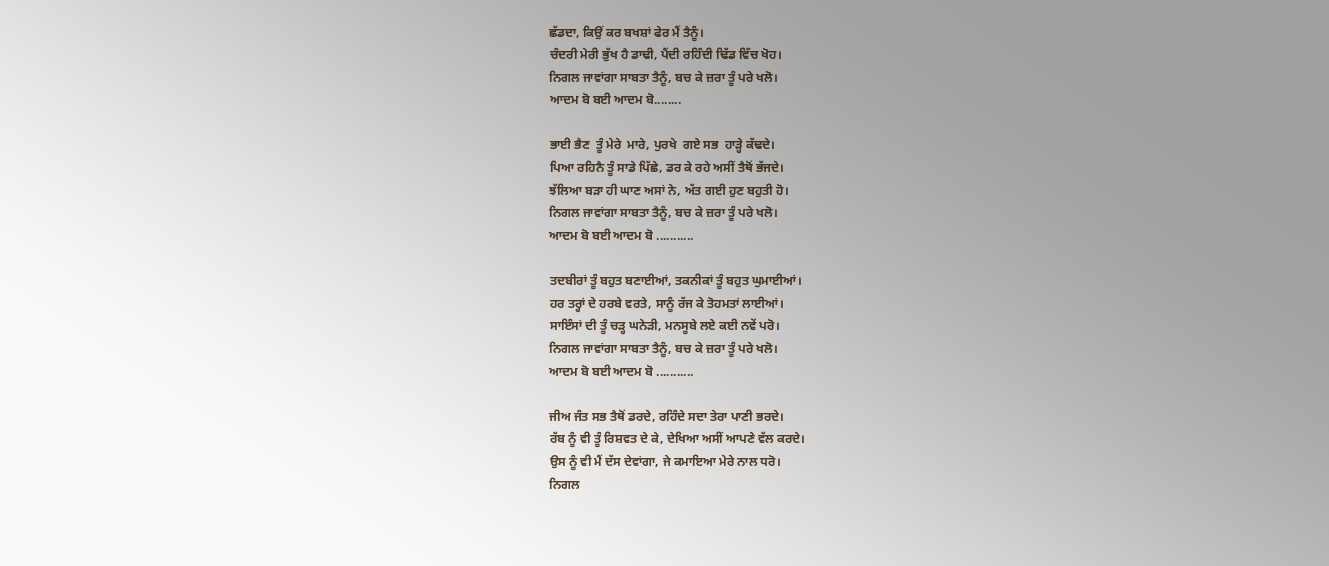ਛੱਡਦਾ, ਕਿਉਂ ਕਰ ਬਖਸ਼ਾਂ ਫੇਰ ਮੈਂ ਤੈਨੂੰ।
ਚੰਦਰੀ ਮੇਰੀ ਭੁੱਖ ਹੈ ਡਾਢੀ, ਪੈਂਦੀ ਰਹਿੰਦੀ ਢਿੱਡ ਵਿੱਚ ਖੋਹ।
ਨਿਗਲ ਜਾਵਾਂਗਾ ਸਾਬਤਾ ਤੈਨੂੰ, ਬਚ ਕੇ ਜ਼ਰਾ ਤੂੰ ਪਰੇ ਖਲੋ।
ਆਦਮ ਬੋ ਬਈ ਆਦਮ ਬੋ........

ਭਾਈ ਭੈਣ  ਤੂੰ ਮੇਰੇ  ਮਾਰੇ, ਪੁਰਖੇ  ਗਏ ਸਭ  ਹਾੜ੍ਹੇ ਕੱਢਦੇ।
ਪਿਆ ਰਹਿਨੈ ਤੂੰ ਸਾਡੇ ਪਿੱਛੇ, ਡਰ ਕੇ ਰਹੇ ਅਸੀਂ ਤੈਥੋਂ ਭੱਜਦੇ।
ਝੱਲਿਆ ਬੜਾ ਹੀ ਘਾਣ ਅਸਾਂ ਨੇ, ਅੱਤ ਗਈ ਹੁਣ ਬਹੁਤੀ ਹੋ।
ਨਿਗਲ ਜਾਵਾਂਗਾ ਸਾਬਤਾ ਤੈਨੂੰ, ਬਚ ਕੇ ਜ਼ਰਾ ਤੂੰ ਪਰੇ ਖਲੋ।
ਆਦਮ ਬੋ ਬਈ ਆਦਮ ਬੋ ...........

ਤਦਬੀਰਾਂ ਤੂੰ ਬਹੁਤ ਬਣਾਈਆਂ, ਤਕਨੀਕਾਂ ਤੂੰ ਬਹੁਤ ਘੁਮਾਈਆਂ।
ਹਰ ਤਰ੍ਹਾਂ ਦੇ ਹਰਬੇ ਵਰਤੇ, ਸਾਨੂੰ ਰੱਜ ਕੇ ਤੋਹਮਤਾਂ ਲਾਈਆਂ।
ਸਾਇੰਸਾਂ ਦੀ ਤੂੰ ਚੜ੍ਹ ਘਨੇੜੀ, ਮਨਸੂਬੇ ਲਏ ਕਈ ਨਵੇਂ ਪਰੋ।
ਨਿਗਲ ਜਾਵਾਂਗਾ ਸਾਬਤਾ ਤੈਨੂੰ, ਬਚ ਕੇ ਜ਼ਰਾ ਤੂੰ ਪਰੇ ਖਲੋ।
ਆਦਮ ਬੋ ਬਈ ਆਦਮ ਬੋ ...........

ਜੀਅ ਜੰਤ ਸਭ ਤੈਥੋਂ ਡਰਦੇ, ਰਹਿੰਦੇ ਸਦਾ ਤੇਰਾ ਪਾਣੀ ਭਰਦੇ।
ਰੱਬ ਨੂੰ ਵੀ ਤੂੰ ਰਿਸ਼ਵਤ ਦੇ ਕੇ, ਦੇਖਿਆ ਅਸੀਂ ਆਪਣੇ ਵੱਲ ਕਰਦੇ।
ਉਸ ਨੂੰ ਵੀ ਮੈਂ ਦੱਸ ਦੇਵਾਂਗਾ, ਜੇ ਕਮਾਇਆ ਮੇਰੇ ਨਾਲ ਧਰੋ।
ਨਿਗਲ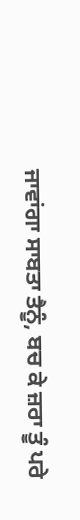ਜਾਵਾਂਗਾ ਸਾਬਤਾ ਤੈਨੂੰ, ਬਚ ਕੇ ਜ਼ਰਾ ਤੂੰ ਪਰੇ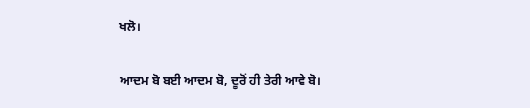ਖਲੋ।

ਆਦਮ ਬੋ ਬਈ ਆਦਮ ਬੋ, ਦੂਰੋਂ ਹੀ ਤੇਰੀ ਆਵੇ ਬੋ।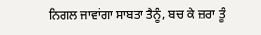ਨਿਗਲ ਜਾਵਾਂਗਾ ਸਾਬਤਾ ਤੈਨੂੰ, ਬਚ ਕੇ ਜ਼ਰਾ ਤੂੰ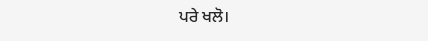ਪਰੇ ਖਲੋ।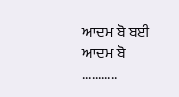ਆਦਮ ਬੋ ਬਈ ਆਦਮ ਬੋ ...........